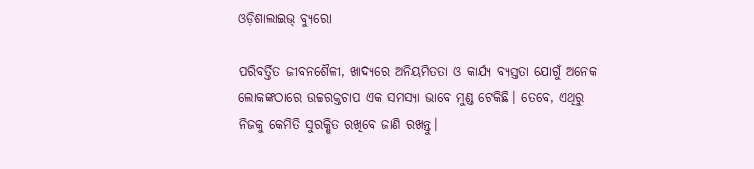ଓଡ଼ିଶାଲାଇଭ୍‌ ବ୍ୟୁରୋ

ପରିବର୍ତ୍ତିତ ଜୀବନଶୈଳୀ, ଖାଦ୍ୟରେ ଅନିୟମିତତା ଓ କାର୍ଯ୍ୟ ବ୍ୟସ୍ତତା ଯୋଗୁଁ ଅନେକ ଲୋକଙ୍କଠାରେ ଉଚ୍ଚରକ୍ତଚାପ ଏକ ସମସ୍ୟା ଭାବେ ମୁଣ୍ଡ ଟେକିଛି। ତେବେ, ଏଥିରୁ ନିଜକୁ କେମିତି ସୁରକ୍ଷିତ ରଖିବେ ଜାଣି ରଖନ୍ତୁ।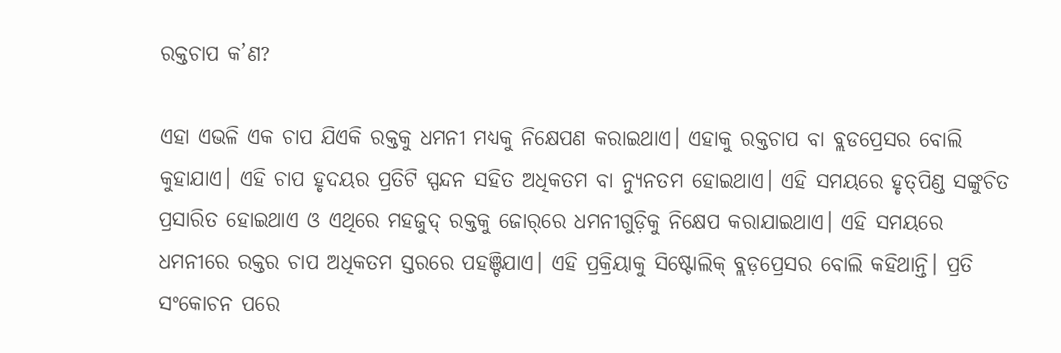ରକ୍ତଚାପ କ’ଣ?

ଏହା ଏଭଳି ଏକ ଚାପ ଯିଏକି ରକ୍ତକୁ ଧମନୀ ମଧ୍ୟକୁ ନିକ୍ଷେପଣ କରାଇଥାଏ। ଏହାକୁ ରକ୍ତଚାପ ବା ବ୍ଲଡପ୍ରେସର ବୋଲି କୁହାଯାଏ। ଏହି ଚାପ ହୃଦୟର ପ୍ରତିଟି ସ୍ପନ୍ଦନ ସହିତ ଅଧିକତମ ବା ନ୍ୟୁନତମ ହୋଇଥାଏ। ଏହି ସମୟରେ ହୃତ୍‌ପିଣ୍ଡ ସଙ୍କୁଚିତ ପ୍ରସାରିତ ହୋଇଥାଏ ଓ ଏଥିରେ ମହଜୁଦ୍ ରକ୍ତକୁ ଜୋର୍‌ରେ ଧମନୀଗୁଡ଼ିକୁ ନିକ୍ଷେପ କରାଯାଇଥାଏ। ଏହି ସମୟରେ ଧମନୀରେ ରକ୍ତର ଚାପ ଅଧିକତମ ସ୍ତରରେ ପହଞ୍ଚିଯାଏ। ଏହି ପ୍ରକ୍ରିୟାକୁ ସିଷ୍ଟୋଲିକ୍ ବ୍ଲଡ଼ପ୍ରେସର ବୋଲି କହିଥାନ୍ତି। ପ୍ରତି ସଂକୋଚନ ପରେ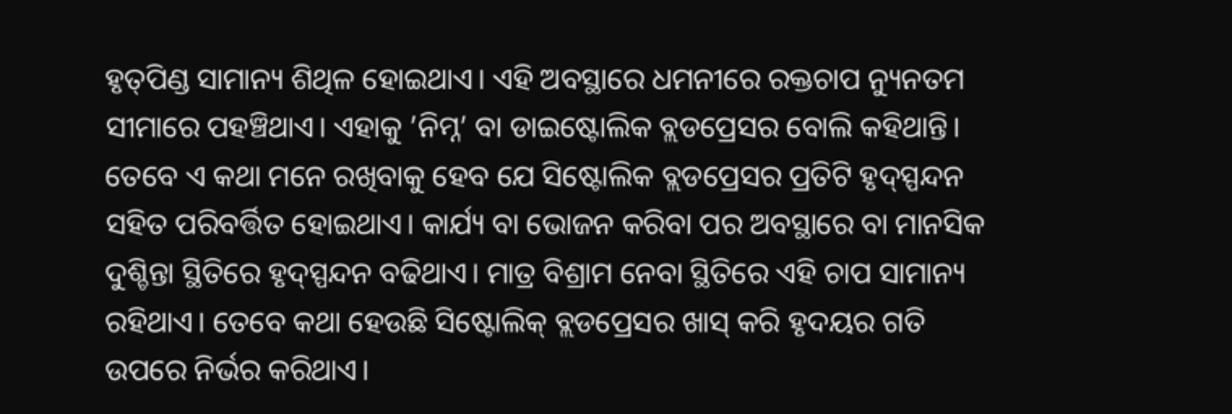ହୃତ୍‌ପିଣ୍ଡ ସାମାନ୍ୟ ଶିଥିଳ ହୋଇଥାଏ। ଏହି ଅବସ୍ଥାରେ ଧମନୀରେ ରକ୍ତଚାପ ନ୍ୟୁନତମ ସୀମାରେ ପହଞ୍ଚିଥାଏ। ଏହାକୁ ’ନିମ୍ନ’ ବା ଡାଇଷ୍ଟୋଲିକ ବ୍ଲଡପ୍ରେସର ବୋଲି କହିଥାନ୍ତି। ତେବେ ଏ କଥା ମନେ ରଖିବାକୁ ହେବ ଯେ ସିଷ୍ଟୋଲିକ ବ୍ଲଡପ୍ରେସର ପ୍ରତିଟି ହୃଦ୍‌ସ୍ପନ୍ଦନ ସହିତ ପରିବର୍ତ୍ତିତ ହୋଇଥାଏ। କାର୍ଯ୍ୟ ବା ଭୋଜନ କରିବା ପର ଅବସ୍ଥାରେ ବା ମାନସିକ ଦୁଶ୍ଚିନ୍ତା ସ୍ଥିତିରେ ହୃଦ୍‌ସ୍ପନ୍ଦନ ବଢିଥାଏ। ମାତ୍ର ବିଶ୍ରାମ ନେବା ସ୍ଥିତିରେ ଏହି ଚାପ ସାମାନ୍ୟ ରହିଥାଏ। ତେବେ କଥା ହେଉଛି ସିଷ୍ଟୋଲିକ୍ ବ୍ଲଡପ୍ରେସର ଖାସ୍ କରି ହୃଦୟର ଗତି ଉପରେ ନିର୍ଭର କରିଥାଏ।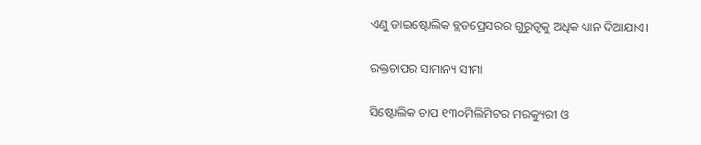ଏଣୁ ଡାଇଷ୍ଟୋଲିକ ବ୍ଲଡପ୍ରେସରର ଗୁରୁତ୍ୱକୁ ଅଧିକ ଧ୍ୟାନ ଦିଆଯାଏ।

ରକ୍ତଚାପର ସାମାନ୍ୟ ସୀମା

ସିଷ୍ଟୋଲିକ ଚାପ ୧୩୦ମିଲିମିଟର ମରକ୍ୟୁରୀ ଓ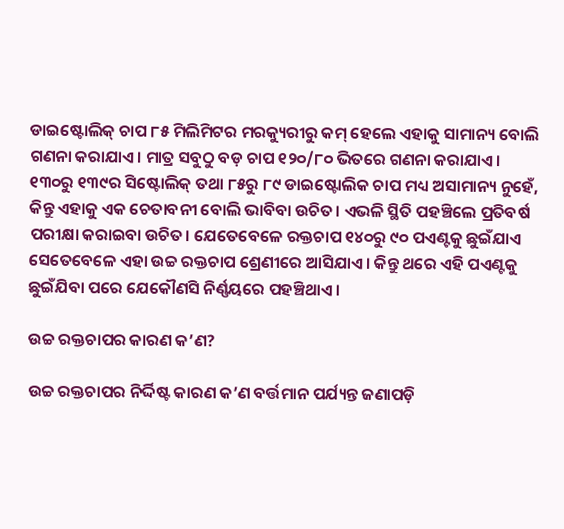ଡାଇଷ୍ଟୋଲିକ୍ ଚାପ ୮୫ ମିଲିମିଟର ମରକ୍ୟୁରୀରୁ କମ୍ ହେଲେ ଏହାକୁ ସାମାନ୍ୟ ବୋଲି ଗଣନା କରାଯାଏ। ମାତ୍ର ସବୁଠୁ ବଡ଼ ଚାପ ୧୨୦/୮୦ ଭିତରେ ଗଣନା କରାଯାଏ। ୧୩୦ରୁ ୧୩୯ର ସିଷ୍ଟୋଲିକ୍ ତଥା ୮୫ରୁ ୮୯ ଡାଇଷ୍ଟୋଲିକ ଚାପ ମଧ୍ୟ ଅସାମାନ୍ୟ ନୁହେଁ, କିନ୍ତୁ ଏହାକୁ ଏକ ଚେତାବନୀ ବୋଲି ଭାବିବା ଉଚିତ। ଏଭଳି ସ୍ଥିତି ପହଞ୍ଚିଲେ ପ୍ରତିବର୍ଷ ପରୀକ୍ଷା କରାଇବା ଉଚିତ। ଯେତେବେଳେ ରକ୍ତଚାପ ୧୪୦ରୁ ୯୦ ପଏଣ୍ଟକୁ ଛୁଇଁଯାଏ ସେତେବେଳେ ଏହା ଉଚ୍ଚ ରକ୍ତଚାପ ଶ୍ରେଣୀରେ ଆସିଯାଏ। କିନ୍ତୁ ଥରେ ଏହି ପଏଣ୍ଟକୁ ଛୁଇଁଯିବା ପରେ ଯେକୌଣସି ନିର୍ଣ୍ଣୟରେ ପହଞ୍ଚିଥାଏ।

ଉଚ୍ଚ ରକ୍ତଚାପର କାରଣ କ’ଣ?

ଉଚ୍ଚ ରକ୍ତଚାପର ନିର୍ଦ୍ଦିଷ୍ଟ କାରଣ କ’ଣ ବର୍ତ୍ତମାନ ପର୍ଯ୍ୟନ୍ତ ଜଣାପଡ଼ି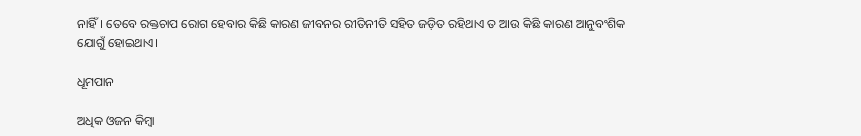ନାହିଁ। ତେବେ ରକ୍ତଚାପ ରୋଗ ହେବାର କିଛି କାରଣ ଜୀବନର ରୀତିନୀତି ସହିତ ଜଡ଼ିତ ରହିଥାଏ ତ ଆଉ କିଛି କାରଣ ଆନୁବଂଶିକ ଯୋଗୁଁ ହୋଇଥାଏ।

ଧୂମପାନ

ଅଧିକ ଓଜନ କିମ୍ବା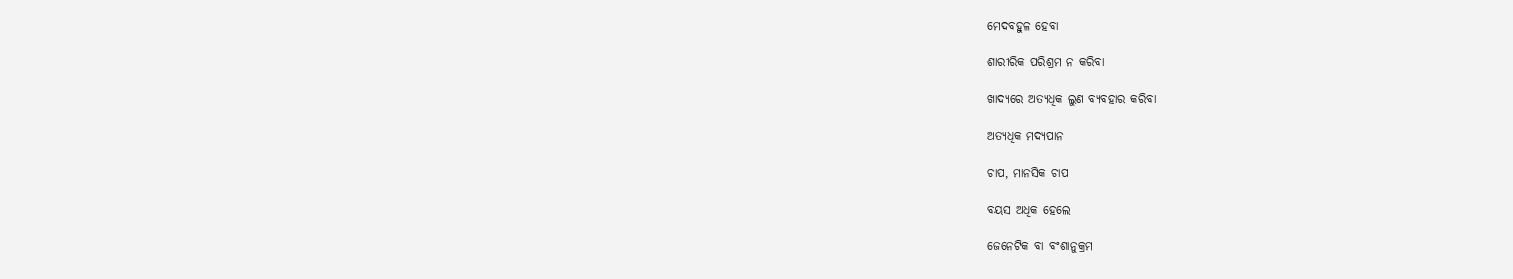ମେଦବହୁଳ ହେବା

ଶାରୀରିକ ପରିଶ୍ରମ ନ କରିବା

ଖାଦ୍ୟରେ ଅତ୍ୟଧିକ ଲୁଣ ବ୍ୟବହାର କରିବା

ଅତ୍ୟଧିକ ମଦ୍ୟପାନ

ଚାପ, ମାନସିକ ଚାପ

ବୟସ ଅଧିକ ହେଲେ

ଜେନେଟିକ ବା ବଂଶାନୁକ୍ରମ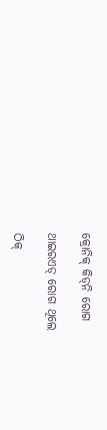କ୍ରୋନିକ୍‌ କିଡ୍‌ନି ରୋଗ

ଥାଇରଏଡ୍‌ ରୋଗ ଥିଲେ

ଠିକ୍‌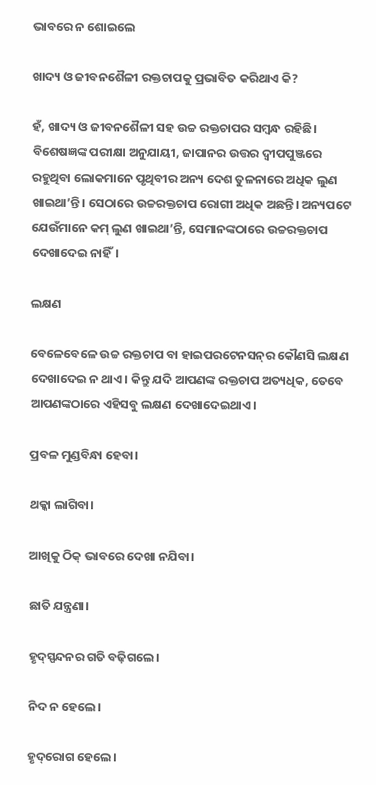ଭାବରେ ନ ଶୋଇଲେ

ଖାଦ୍ୟ ଓ ଜୀବନଶୈଳୀ ରକ୍ତଚାପକୁ ପ୍ରଭାବିତ କରିଥାଏ କି?

ହଁ, ଖାଦ୍ୟ ଓ ଜୀବନଶୈଳୀ ସହ ଉଚ୍ଚ ରକ୍ତଚାପର ସମ୍ବନ୍ଧ ରହିଛି। ବିଶେଷଜ୍ଞଙ୍କ ପରୀକ୍ଷା ଅନୁଯାୟୀ, ଜାପାନର ଉତ୍ତର ଦ୍ୱୀପପୁଞ୍ଜରେ ରହୁଥିବା ଲୋକମାନେ ପୃଥିବୀର ଅନ୍ୟ ଦେଶ ତୁଳନାରେ ଅଧିକ ଲୁଣ ଖାଇଥା’ନ୍ତି। ସେଠାରେ ଉଚ୍ଚରକ୍ତଚାପ ରୋଗୀ ଅଧିକ ଅଛନ୍ତି। ଅନ୍ୟପଟେ ଯେଉଁମାନେ କମ୍‌ ଲୁଣ ଖାଇଥା’ନ୍ତି, ସେମାନଙ୍କଠାରେ ଉଚ୍ଚରକ୍ତଚାପ ଦେଖାଦେଇ ନାହିଁ।

ଲକ୍ଷଣ

ବେଳେବେଳେ ଉଚ୍ଚ ରକ୍ତଚାପ ବା ହାଇପରଟେନସନ୍‌ର କୌଣସି ଲକ୍ଷଣ ଦେଖାଦେଇ ନ ଥାଏ। କିନ୍ତୁ ଯଦି ଆପଣଙ୍କ ରକ୍ତଚାପ ଅତ୍ୟଧିକ, ତେବେ ଆପଣଙ୍କଠାରେ ଏହିସବୁ ଲକ୍ଷଣ ଦେଖାଦେଇଥାଏ।

ପ୍ରବଳ ମୁଣ୍ଡବିନ୍ଧା ହେବା।

ଥକ୍କା ଲାଗିବା।

ଆଖିକୁ ଠିକ୍‌ ଭାବରେ ଦେଖା ନଯିବା।

ଛାତି ଯନ୍ତ୍ରଣା।

ହୃଦ୍‌ସ୍ପନ୍ଦନର ଗତି ବଢ଼ିଗଲେ।

ନିଦ ନ ହେଲେ।

ହୃଦ୍‌ରୋଗ ହେଲେ।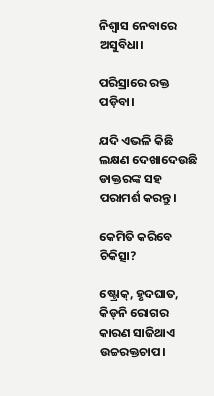ନିଶ୍ୱାସ ନେବାରେ ଅସୁବିଧା।

ପରିସ୍ରାରେ ରକ୍ତ ପଡ଼ିବା।

ଯଦି ଏଭଳି କିଛି ଲକ୍ଷଣ ଦେଖାଦେଉଛି ଡାକ୍ତରଙ୍କ ସହ ପରାମର୍ଶ କରନ୍ତୁ।

କେମିତି କରିବେ ଚିକିତ୍ସା?

ଷ୍ଟ୍ରୋକ୍‌, ହୃଦଘାତ, କିଡ୍‌ନି ରୋଗର କାରଣ ସାଜିଥାଏ ଉଚ୍ଚରକ୍ତଚାପ।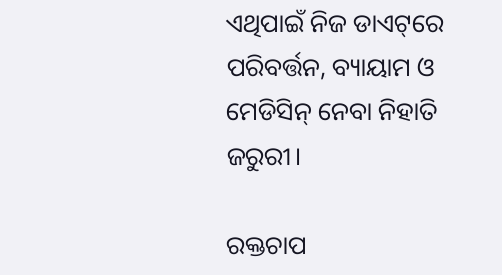ଏଥିପାଇଁ ନିଜ ଡାଏଟ୍‌ରେ ପରିବର୍ତ୍ତନ, ବ୍ୟାୟାମ ଓ ମେଡିସିନ୍‌ ନେବା ନିହାତି ଜରୁରୀ।

ରକ୍ତଚାପ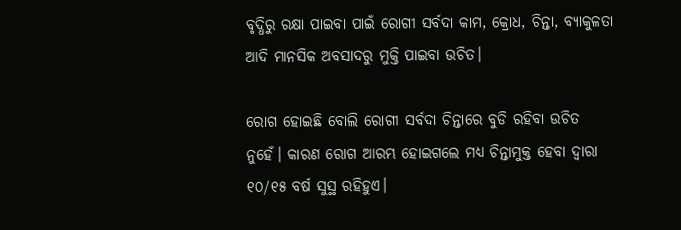ବୃଦ୍ଧିରୁ ରକ୍ଷା ପାଇବା ପାଇଁ ରୋଗୀ ସର୍ବଦା କାମ, କ୍ରୋଧ, ଚିନ୍ତା, ବ୍ୟାକୁଳତା ଆଦି ମାନସିକ ଅବସାଦରୁ ମୁକ୍ତି ପାଇବା ଉଚିତ।

ରୋଗ ହୋଇଛି ବୋଲି ରୋଗୀ ସର୍ବଦା ଚିନ୍ତାରେ ବୁଡି ରହିବା ଉଚିତ ନୁହେଁ। କାରଣ ରୋଗ ଆରମ୍ଭ ହୋଇଗଲେ ମଧ୍ୟ ଚିନ୍ତାମୁକ୍ତ ହେବା ଦ୍ୱାରା ୧୦/୧୫ ବର୍ଷ ସୁସ୍ଥ ରହିହୁଏ।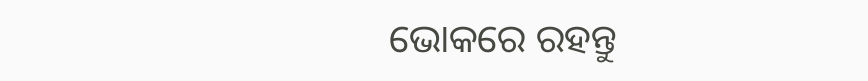ଭୋକରେ ରହନ୍ତୁ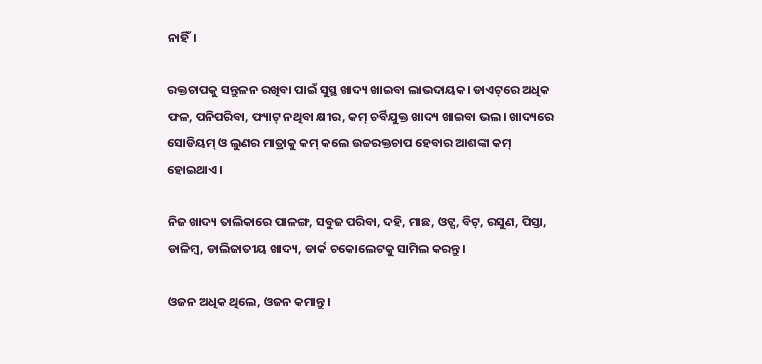ନାହିଁ।

ରକ୍ତଚାପକୁ ସନ୍ତୁଳନ ରଖିବା ପାଇଁ ସୁସ୍ଥ ଖାଦ୍ୟ ଖାଇବା ଲାଭଦାୟକ। ଡାଏଟ୍‌ରେ ଅଧିକ ଫଳ, ପନିପରିବା, ଫ୍ୟାଟ୍‌ ନଥିବା କ୍ଷୀର, କମ୍‌ ଚର୍ବିଯୁକ୍ତ ଖାଦ୍ୟ ଖାଇବା ଭଲ। ଖାଦ୍ୟରେ ସୋଡିୟମ୍‌ ଓ ଲୁଣର ମାତ୍ରାକୁ କମ୍‌ କଲେ ଉଚ୍ଚରକ୍ତଚାପ ହେବାର ଆଶଙ୍କା କମ୍‌ ହୋଇଥାଏ।

ନିଜ ଖାଦ୍ୟ ତାଲିକାରେ ପାଳଙ୍ଗ, ସବୁଜ ପରିବା, ଦହି, ମାଛ, ଓଟ୍ସ, ବିଟ୍‌, ରସୁଣ, ପିସ୍ତା, ଡାଳିମ୍ବ, ଡାଲିଜାତୀୟ ଖାଦ୍ୟ, ଡାର୍କ ଚକୋଲେଟକୁ ସାମିଲ କରନ୍ତୁ।

ଓଜନ ଅଧିକ ଥିଲେ, ଓଜନ କମାନ୍ତୁ।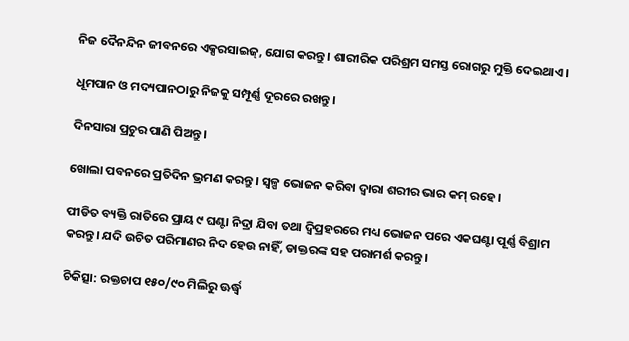ନିଜ ଦୈନନ୍ଦିନ ଜୀବନରେ ଏକ୍ସରସାଇଜ୍‌, ଯୋଗ କରନ୍ତୁ। ଶାରୀରିକ ପରିଶ୍ରମ ସମସ୍ତ ରୋଗରୁ ମୁକ୍ତି ଦେଇଥାଏ।

ଧୂମପାନ ଓ ମଦ୍ୟପାନଠାରୁ ନିଜକୁ ସମ୍ପୂର୍ଣ୍ଣ ଦୂରରେ ରଖନ୍ତୁ।

ଦିନସାରା ପ୍ରଚୁର ପାଣି ପିଅନ୍ତୁ।

ଖୋଲା ପବନରେ ପ୍ରତିଦିନ ଭ୍ରମଣ କରନ୍ତୁ। ସ୍ୱଳ୍ପ ଭୋଜନ କରିବା ଦ୍ୱାରା ଶରୀର ଭାର କମ୍ ରହେ।

ପୀଡିତ ବ୍ୟକ୍ତି ରାତିରେ ପ୍ରାୟ ୯ ଘଣ୍ଟା ନିଦ୍ରା ଯିବା ତଥା ଦ୍ୱିପ୍ରହରରେ ମଧ୍ୟ ଭୋଜନ ପରେ ଏକଘଣ୍ଟା ପୂର୍ଣ୍ଣ ବିଶ୍ରାମ କରନ୍ତୁ। ଯଦି ଉଚିତ ପରିମାଣର ନିଦ ହେଉ ନାହିଁ, ଡାକ୍ତରଙ୍କ ସହ ପରାମର୍ଶ କରନ୍ତୁ।

ଚିକିତ୍ସା: ରକ୍ତଚାପ ୧୫୦/୯୦ ମିଲିରୁ ଊର୍ଦ୍ଧ୍ୱ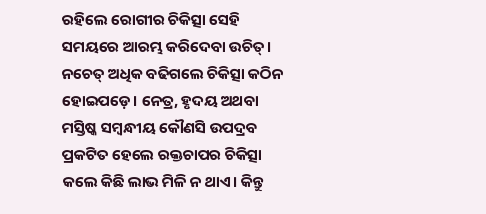ରହିଲେ ରୋଗୀର ଚିକିତ୍ସା ସେହି ସମୟରେ ଆରମ୍ଭ କରିଦେବା ଉଚିତ୍। ନଚେତ୍ ଅଧିକ ବଢିଗଲେ ଚିକିତ୍ସା କଠିନ ହୋଇପଡ଼େ। ନେତ୍ର, ହୃଦୟ ଅଥବା ମସ୍ତିଷ୍କ ସମ୍ବନ୍ଧୀୟ କୌଣସି ଉପଦ୍ରବ ପ୍ରକଟିତ ହେଲେ ରକ୍ତଚାପର ଚିକିତ୍ସା କଲେ କିଛି ଲାଭ ମିଳି ନ ଥାଏ। କିନ୍ତୁ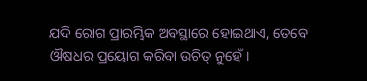ଯଦି ରୋଗ ପ୍ରାରମ୍ଭିକ ଅବସ୍ଥାରେ ହୋଇଥାଏ, ତେବେ ଔଷଧର ପ୍ରୟୋଗ କରିବା ଉଚିତ୍ ନୁହେଁ।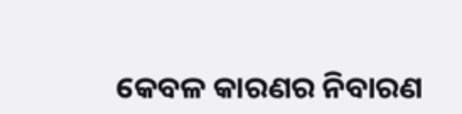କେବଳ କାରଣର ନିବାରଣ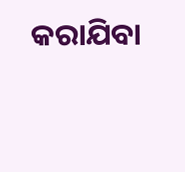କରାଯିବା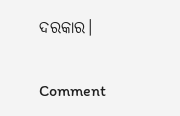ଦରକାର।

Comment